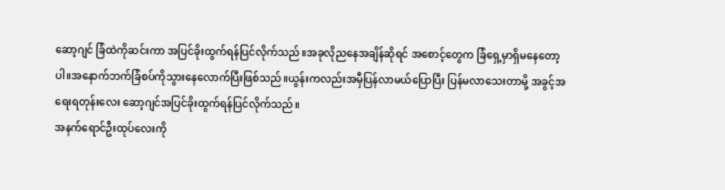ဆော့ဂျင် ခြံထဲကိုဆင်းကာ အပြင်ခိုးထွက်ရန်ပြင်လိုက်သည်။အခုလိုညနေအချိန်ဆိုရင် အစောင့်တွေက ခြံရှေ့မှာရှိမနေတော့ပါ။အနောက်ဘက်ခြံစပ်ကိုသွားနေလောက်ပြီးဖြစ်သည်။ယွန်းကလည်းအမှီပြန်လာမယ်ပြောပြီး ပြန်မလာသေးတာမို့ အခွင့်အရေးရတုန်းလေး ဆော့ဂျင်အပြင်ခိုးထွက်ရန်ပြင်လိုက်သည်။
အနက်ရောင်ဦးထုပ်လေးကို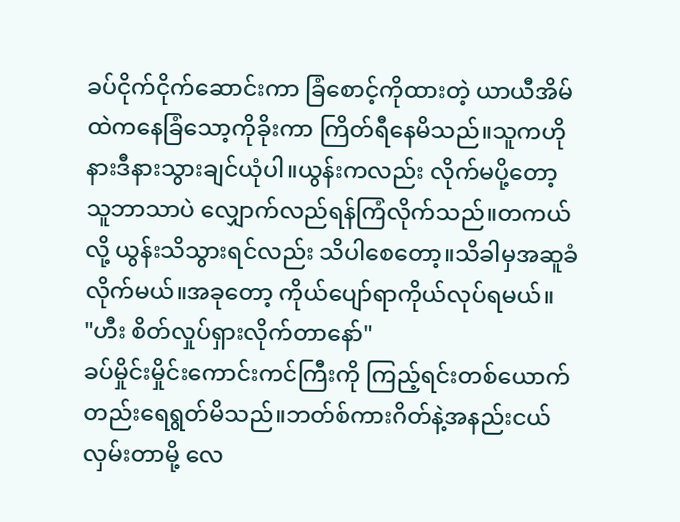ခပ်ငိုက်ငိုက်ဆောင်းကာ ခြံစောင့်ကိုထားတဲ့ ယာယီအိမ်ထဲကနေခြံသော့ကိုခိုးကာ ကြိတ်ရီနေမိသည်။သူကဟိုနားဒီနားသွားချင်ယုံပါ။ယွန်းကလည်း လိုက်မပို့တော့ သူဘာသာပဲ လျှောက်လည်ရန်ကြံလိုက်သည်။တကယ်လို့ ယွန်းသိသွားရင်လည်း သိပါစေတော့။သိခါမှအဆူခံလိုက်မယ်။အခုတော့ ကိုယ်ပျော်ရာကိုယ်လုပ်ရမယ်။
"ဟီး စိတ်လှုပ်ရှားလိုက်တာနော်"
ခပ်မှိုင်းမှိုင်းကောင်းကင်ကြီးကို ကြည့်ရင်းတစ်ယောက်တည်းရေရွတ်မိသည်။ဘတ်စ်ကားဂိတ်နဲ့အနည်းငယ်လှမ်းတာမို့ လေ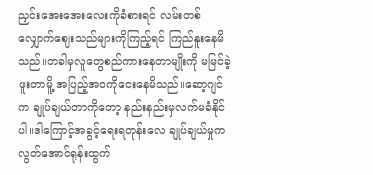ညှင်းအေးအေးလေးကိုခံစားရင် လမ်းတစ်လျှောက်ဈေးသည်များကိုကြည့်ရင် ကြည်နူးနေမိသည်။တခါမှလူတွေစည်ကားနေတာမျိုးကို မမြင်ခဲ့ဖူးတာမိူ့ အပြည့်အဝကိုငေးနေမိသည်။ဆော့ဂျင်က ချုပ်ချယ်တာကိုတော့ နည်းနည်းမှလက်မခံနိုင်ပါ။ဒါကြောင့်အခွင့်ရေးရတုန်းလေ ချုပ်ချယ်မှုကလွတ်အောင်ရုန်းထွက်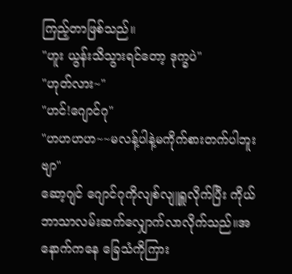ကြည့်တာဖြစ်သည်။
"ဟူး ယွန်းသိသွားရင်တော့ ဒုက္ခပဲ"
"ဟုတ်လား~"
"ဟင်!ဂျောင်ဂု"
"ဟဟဟဟ~~မလန့်ပါနဲ့မကိုက်စားတက်ပါဘူးဗျာ"
ဆော့ဂျင် ဂျောင်ဂုကိုလျစ်လျူရှူလိုက်ပြီး ကိုယ်ဘာသာလမ်းဆက်လျှောက်လာလိုက်သည်။အနောက်ကနေ ခြေသံကိုကြား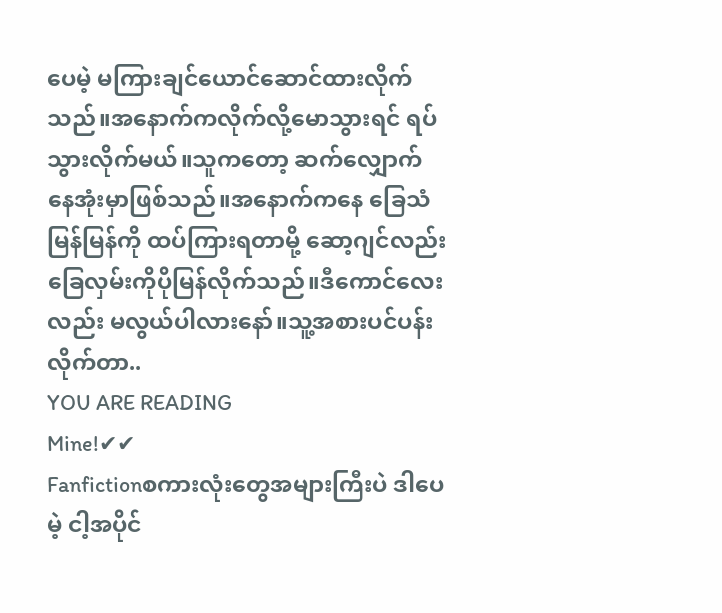ပေမဲ့ မကြားချင်ယောင်ဆောင်ထားလိုက်သည်။အနောက်ကလိုက်လို့မောသွားရင် ရပ်သွားလိုက်မယ်။သူကတော့ ဆက်လျှောက်နေအုံးမှာဖြစ်သည်။အနောက်ကနေ ခြေသံမြန်မြန်ကို ထပ်ကြားရတာမို့ ဆော့ဂျင်လည်း ခြေလှမ်းကိုပိုမြန်လိုက်သည်။ဒီကောင်လေးလည်း မလွယ်ပါလားနော်။သူ့အစားပင်ပန်းလိုက်တာ..
YOU ARE READING
Mine!✔✔
Fanfictionစကားလုံးတွေအများကြီးပဲ ဒါပေမဲ့ ငါ့အပိုင်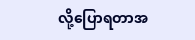လို့ပြောရတာအ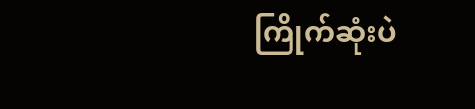ကြိုက်ဆုံးပဲ